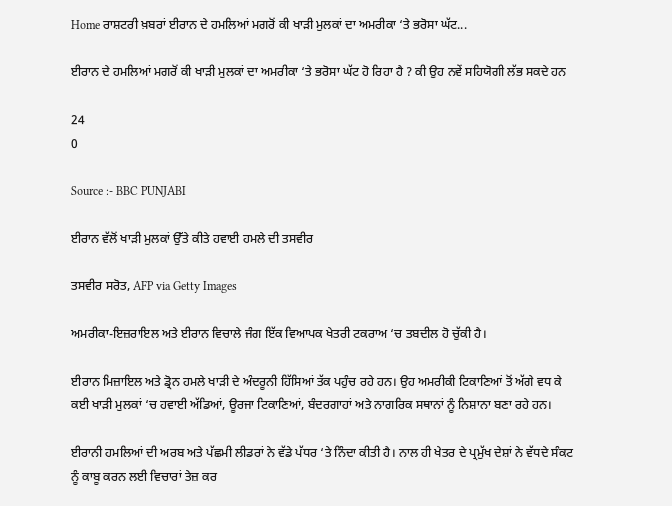Home ਰਾਸ਼ਟਰੀ ਖ਼ਬਰਾਂ ਈਰਾਨ ਦੇ ਹਮਲਿਆਂ ਮਗਰੋਂ ਕੀ ਖਾੜੀ ਮੁਲਕਾਂ ਦਾ ਅਮਰੀਕਾ ‘ਤੇ ਭਰੋਸਾ ਘੱਟ...

ਈਰਾਨ ਦੇ ਹਮਲਿਆਂ ਮਗਰੋਂ ਕੀ ਖਾੜੀ ਮੁਲਕਾਂ ਦਾ ਅਮਰੀਕਾ ‘ਤੇ ਭਰੋਸਾ ਘੱਟ ਹੋ ਰਿਹਾ ਹੈ ? ਕੀ ਉਹ ਨਵੇਂ ਸਹਿਯੋਗੀ ਲੱਭ ਸਕਦੇ ਹਨ

24
0

Source :- BBC PUNJABI

ਈਰਾਨ ਵੱਲੋਂ ਖਾੜੀ ਮੁਲਕਾਂ ਉੱਤੇ ਕੀਤੇ ਹਵਾਈ ਹਮਲੇ ਦੀ ਤਸਵੀਰ

ਤਸਵੀਰ ਸਰੋਤ, AFP via Getty Images

ਅਮਰੀਕਾ-ਇਜ਼ਰਾਇਲ ਅਤੇ ਈਰਾਨ ਵਿਚਾਲੇ ਜੰਗ ਇੱਕ ਵਿਆਪਕ ਖੇਤਰੀ ਟਕਰਾਅ ‘ਚ ਤਬਦੀਲ ਹੋ ਚੁੱਕੀ ਹੈ।

ਈਰਾਨ ਮਿਜ਼ਾਇਲ ਅਤੇ ਡ੍ਰੋਨ ਹਮਲੇ ਖਾੜੀ ਦੇ ਅੰਦਰੂਨੀ ਹਿੱਸਿਆਂ ਤੱਕ ਪਹੁੰਚ ਰਹੇ ਹਨ। ਉਹ ਅਮਰੀਕੀ ਟਿਕਾਣਿਆਂ ਤੋਂ ਅੱਗੇ ਵਧ ਕੇ ਕਈ ਖਾੜੀ ਮੁਲਕਾਂ ‘ਚ ਹਵਾਈ ਅੱਡਿਆਂ, ਊਰਜਾ ਟਿਕਾਣਿਆਂ, ਬੰਦਰਗਾਹਾਂ ਅਤੇ ਨਾਗਰਿਕ ਸਥਾਨਾਂ ਨੂੰ ਨਿਸ਼ਾਨਾ ਬਣਾ ਰਹੇ ਹਨ।

ਈਰਾਨੀ ਹਮਲਿਆਂ ਦੀ ਅਰਬ ਅਤੇ ਪੱਛਮੀ ਲੀਡਰਾਂ ਨੇ ਵੱਡੇ ਪੱਧਰ ‘ਤੇ ਨਿੰਦਾ ਕੀਤੀ ਹੈ। ਨਾਲ ਹੀ ਖੇਤਰ ਦੇ ਪ੍ਰਮੁੱਖ ਦੇਸ਼ਾਂ ਨੇ ਵੱਧਦੇ ਸੰਕਟ ਨੂੰ ਕਾਬੂ ਕਰਨ ਲਈ ਵਿਚਾਰਾਂ ਤੇਜ਼ ਕਰ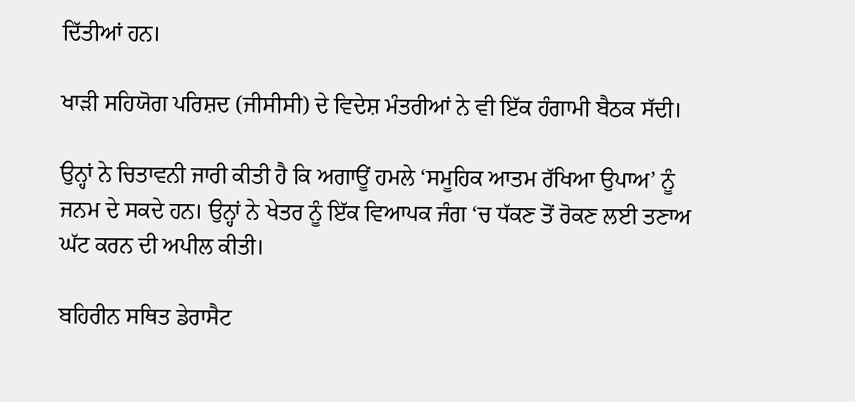ਦਿੱਤੀਆਂ ਹਨ।

ਖਾੜੀ ਸਹਿਯੋਗ ਪਰਿਸ਼ਦ (ਜੀਸੀਸੀ) ਦੇ ਵਿਦੇਸ਼ ਮੰਤਰੀਆਂ ਨੇ ਵੀ ਇੱਕ ਹੰਗਾਮੀ ਬੈਠਕ ਸੱਦੀ।

ਉਨ੍ਹਾਂ ਨੇ ਚਿਤਾਵਨੀ ਜਾਰੀ ਕੀਤੀ ਹੈ ਕਿ ਅਗਾਊਂ ਹਮਲੇ ‘ਸਮੂਹਿਕ ਆਤਮ ਰੱਖਿਆ ਉਪਾਅ’ ਨੂੰ ਜਨਮ ਦੇ ਸਕਦੇ ਹਨ। ਉਨ੍ਹਾਂ ਨੇ ਖੇਤਰ ਨੂੰ ਇੱਕ ਵਿਆਪਕ ਜੰਗ ‘ਚ ਧੱਕਣ ਤੋਂ ਰੋਕਣ ਲਈ ਤਣਾਅ ਘੱਟ ਕਰਨ ਦੀ ਅਪੀਲ ਕੀਤੀ।

ਬਹਿਰੀਨ ਸਥਿਤ ਡੇਰਾਸੈਟ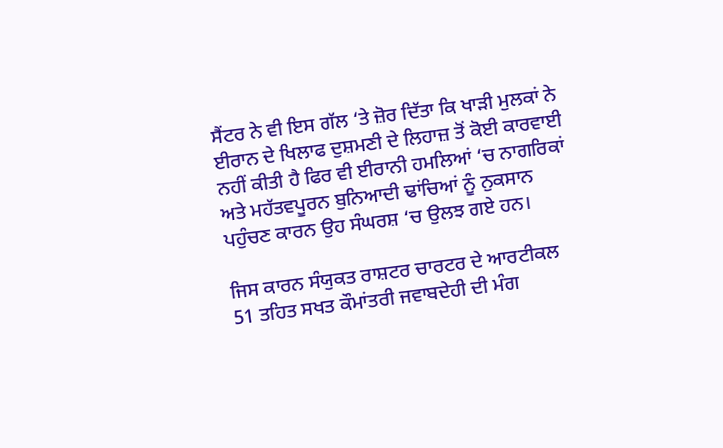ਸੈਂਟਰ ਨੇ ਵੀ ਇਸ ਗੱਲ ‘ਤੇ ਜ਼ੋਰ ਦਿੱਤਾ ਕਿ ਖਾੜੀ ਮੁਲਕਾਂ ਨੇ ਈਰਾਨ ਦੇ ਖਿਲਾਫ ਦੁਸ਼ਮਣੀ ਦੇ ਲਿਹਾਜ਼ ਤੋਂ ਕੋਈ ਕਾਰਵਾਈ ਨਹੀਂ ਕੀਤੀ ਹੈ ਫਿਰ ਵੀ ਈਰਾਨੀ ਹਮਲਿਆਂ ‘ਚ ਨਾਗਰਿਕਾਂ ਅਤੇ ਮਹੱਤਵਪੂਰਨ ਬੁਨਿਆਦੀ ਢਾਂਚਿਆਂ ਨੂੰ ਨੁਕਸਾਨ ਪਹੁੰਚਣ ਕਾਰਨ ਉਹ ਸੰਘਰਸ਼ ‘ਚ ਉਲਝ ਗਏ ਹਨ।

ਜਿਸ ਕਾਰਨ ਸੰਯੁਕਤ ਰਾਸ਼ਟਰ ਚਾਰਟਰ ਦੇ ਆਰਟੀਕਲ 51 ਤਹਿਤ ਸਖਤ ਕੌਮਾਂਤਰੀ ਜਵਾਬਦੇਹੀ ਦੀ ਮੰਗ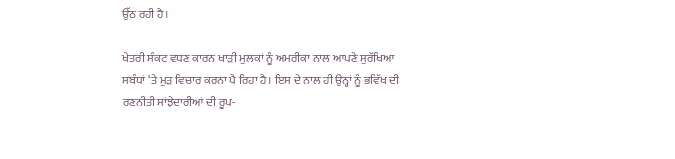ਉੱਠ ਰਹੀ ਹੈ।

ਖੇਤਰੀ ਸੰਕਟ ਵਧਣ ਕਾਰਨ ਖਾੜੀ ਮੁਲਕਾਂ ਨੂੰ ਅਮਰੀਕਾ ਨਾਲ ਆਪਣੇ ਸੁਰੱਖਿਆ ਸਬੰਧਾਂ ‘ਤੇ ਮੁੜ ਵਿਚਾਰ ਕਰਨਾ ਪੈ ਰਿਹਾ ਹੈ। ਇਸ ਦੇ ਨਾਲ ਹੀ ਉਨ੍ਹਾਂ ਨੂੰ ਭਵਿੱਖ ਦੀ ਰਣਨੀਤੀ ਸਾਂਝੇਦਾਰੀਆਂ ਦੀ ਰੂਪ-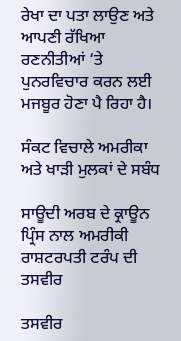ਰੇਖਾ ਦਾ ਪਤਾ ਲਾਉਣ ਅਤੇ ਆਪਣੀ ਰੱਖਿਆ ਰਣਨੀਤੀਆਂ ‘ਤੇ ਪੁਨਰਵਿਚਾਰ ਕਰਨ ਲਈ ਮਜਬੂਰ ਹੋਣਾ ਪੈ ਰਿਹਾ ਹੈ।

ਸੰਕਟ ਵਿਚਾਲੇ ਅਮਰੀਕਾ ਅਤੇ ਖਾੜੀ ਮੁਲਕਾਂ ਦੇ ਸਬੰਧ

ਸਾਊਦੀ ਅਰਬ ਦੇ ਕ੍ਰਾਊਨ ਪ੍ਰਿੰਸ ਨਾਲ ਅਮਰੀਕੀ ਰਾਸ਼ਟਰਪਤੀ ਟਰੰਪ ਦੀ ਤਸਵੀਰ

ਤਸਵੀਰ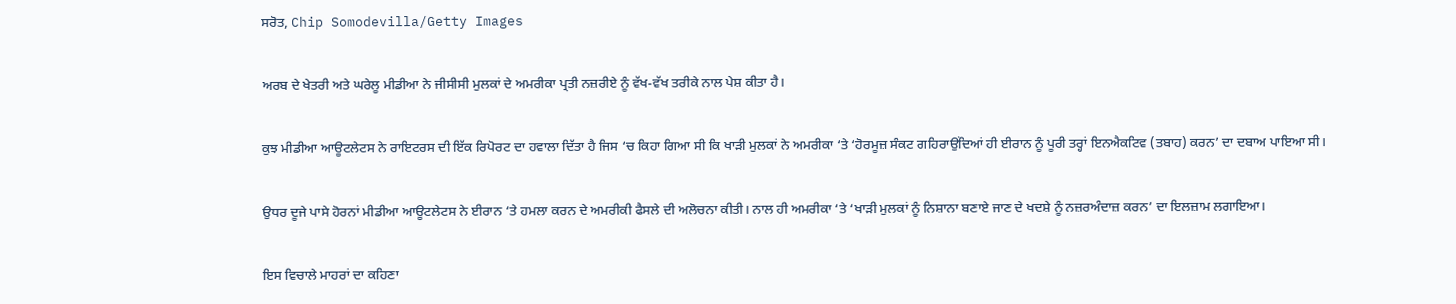ਸਰੋਤ, Chip Somodevilla/Getty Images

ਅਰਬ ਦੇ ਖੇਤਰੀ ਅਤੇ ਘਰੇਲੂ ਮੀਡੀਆ ਨੇ ਜੀਸੀਸੀ ਮੁਲਕਾਂ ਦੇ ਅਮਰੀਕਾ ਪ੍ਰਤੀ ਨਜ਼ਰੀਏ ਨੂੰ ਵੱਖ-ਵੱਖ ਤਰੀਕੇ ਨਾਲ ਪੇਸ਼ ਕੀਤਾ ਹੈ।

ਕੁਝ ਮੀਡੀਆ ਆਊਟਲੇਟਸ ਨੇ ਰਾਇਟਰਸ ਦੀ ਇੱਕ ਰਿਪੋਰਟ ਦਾ ਹਵਾਲਾ ਦਿੱਤਾ ਹੈ ਜਿਸ ‘ਚ ਕਿਹਾ ਗਿਆ ਸੀ ਕਿ ਖਾੜੀ ਮੁਲਕਾਂ ਨੇ ਅਮਰੀਕਾ ‘ਤੇ ‘ਹੋਰਮੂਜ਼ ਸੰਕਟ ਗਹਿਰਾਉਂਦਿਆਂ ਹੀ ਈਰਾਨ ਨੂੰ ਪੂਰੀ ਤਰ੍ਹਾਂ ਇਨਐਕਟਿਵ (ਤਬਾਹ) ਕਰਨ’ ਦਾ ਦਬਾਅ ਪਾਇਆ ਸੀ।

ਉਧਰ ਦੂਜੇ ਪਾਸੇ ਹੋਰਨਾਂ ਮੀਡੀਆ ਆਊਟਲੇਟਸ ਨੇ ਈਰਾਨ ‘ਤੇ ਹਮਲਾ ਕਰਨ ਦੇ ਅਮਰੀਕੀ ਫੈਸਲੇ ਦੀ ਅਲੋਚਨਾ ਕੀਤੀ। ਨਾਲ ਹੀ ਅਮਰੀਕਾ ‘ਤੇ ‘ਖਾੜੀ ਮੁਲਕਾਂ ਨੂੰ ਨਿਸ਼ਾਨਾ ਬਣਾਏ ਜਾਣ ਦੇ ਖਦਸ਼ੇ ਨੂੰ ਨਜ਼ਰਅੰਦਾਜ਼ ਕਰਨ’ ਦਾ ਇਲਜ਼ਾਮ ਲਗਾਇਆ।

ਇਸ ਵਿਚਾਲੇ ਮਾਹਰਾਂ ਦਾ ਕਹਿਣਾ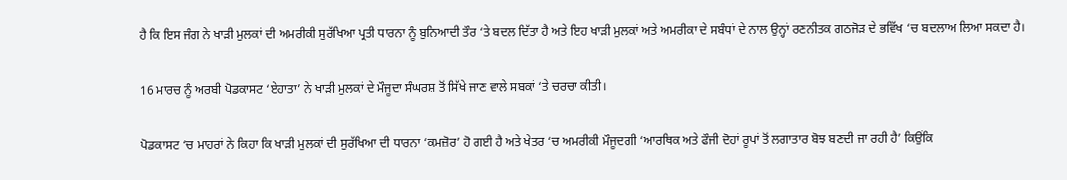ਹੈ ਕਿ ਇਸ ਜੰਗ ਨੇ ਖਾੜੀ ਮੁਲਕਾਂ ਦੀ ਅਮਰੀਕੀ ਸੁਰੱਖਿਆ ਪ੍ਰਤੀ ਧਾਰਨਾ ਨੂੰ ਬੁਨਿਆਦੀ ਤੌਰ ‘ਤੇ ਬਦਲ ਦਿੱਤਾ ਹੈ ਅਤੇ ਇਹ ਖਾੜੀ ਮੁਲਕਾਂ ਅਤੇ ਅਮਰੀਕਾ ਦੇ ਸਬੰਧਾਂ ਦੇ ਨਾਲ ਉਨ੍ਹਾਂ ਰਣਨੀਤਕ ਗਠਜੋੜ ਦੇ ਭਵਿੱਖ ‘ਚ ਬਦਲਾਅ ਲਿਆ ਸਕਦਾ ਹੈ।

16 ਮਾਰਚ ਨੂੰ ਅਰਬੀ ਪੋਡਕਾਸਟ ‘ਏਹਾਤਾ’ ਨੇ ਖਾੜੀ ਮੁਲਕਾਂ ਦੇ ਮੌਜੂਦਾ ਸੰਘਰਸ਼ ਤੋਂ ਸਿੱਖੇ ਜਾਣ ਵਾਲੇ ਸਬਕਾਂ ‘ਤੇ ਚਰਚਾ ਕੀਤੀ।

ਪੋਡਕਾਸਟ ‘ਚ ਮਾਹਰਾਂ ਨੇ ਕਿਹਾ ਕਿ ਖਾੜੀ ਮੁਲਕਾਂ ਦੀ ਸੁਰੱਖਿਆ ਦੀ ਧਾਰਨਾ ‘ਕਮਜ਼ੋਰ’ ਹੋ ਗਈ ਹੈ ਅਤੇ ਖੇਤਰ ‘ਚ ਅਮਰੀਕੀ ਮੌਜੂਦਗੀ ‘ਆਰਥਿਕ ਅਤੇ ਫੌਜੀ ਦੋਹਾਂ ਰੂਪਾਂ ਤੋਂ ਲਗਾਤਾਰ ਬੋਝ ਬਣਦੀ ਜਾ ਰਹੀ ਹੈ’ ਕਿਉਂਕਿ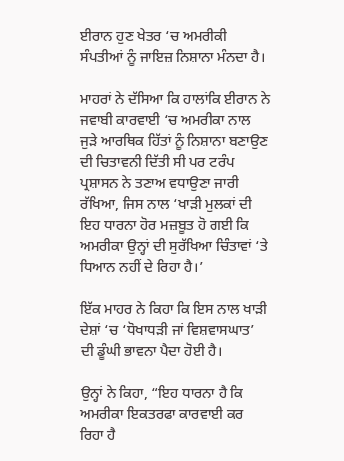ਈਰਾਨ ਹੁਣ ਖੇਤਰ ‘ਚ ਅਮਰੀਕੀ ਸੰਪਤੀਆਂ ਨੂੰ ਜਾਇਜ਼ ਨਿਸ਼ਾਨਾ ਮੰਨਦਾ ਹੈ।

ਮਾਹਰਾਂ ਨੇ ਦੱਸਿਆ ਕਿ ਹਾਲਾਂਕਿ ਈਰਾਨ ਨੇ ਜਵਾਬੀ ਕਾਰਵਾਈ ‘ਚ ਅਮਰੀਕਾ ਨਾਲ ਜੁੜੇ ਆਰਥਿਕ ਹਿੱਤਾਂ ਨੂੰ ਨਿਸ਼ਾਨਾ ਬਣਾਉਣ ਦੀ ਚਿਤਾਵਨੀ ਦਿੱਤੀ ਸੀ ਪਰ ਟਰੰਪ ਪ੍ਰਸ਼ਾਸਨ ਨੇ ਤਣਾਅ ਵਧਾਉਣਾ ਜਾਰੀ ਰੱਖਿਆ, ਜਿਸ ਨਾਲ ‘ਖਾੜੀ ਮੁਲਕਾਂ ਦੀ ਇਹ ਧਾਰਨਾ ਹੋਰ ਮਜ਼ਬੂਤ ਹੋ ਗਈ ਕਿ ਅਮਰੀਕਾ ਉਨ੍ਹਾਂ ਦੀ ਸੁਰੱਖਿਆ ਚਿੰਤਾਵਾਂ ‘ਤੇ ਧਿਆਨ ਨਹੀਂ ਦੇ ਰਿਹਾ ਹੈ।’

ਇੱਕ ਮਾਹਰ ਨੇ ਕਿਹਾ ਕਿ ਇਸ ਨਾਲ ਖਾੜੀ ਦੇਸ਼ਾਂ ‘ਚ ‘ਧੋਖਾਧੜੀ ਜਾਂ ਵਿਸ਼ਵਾਸਘਾਤ’ ਦੀ ਡੂੰਘੀ ਭਾਵਨਾ ਪੈਦਾ ਹੋਈ ਹੈ।

ਉਨ੍ਹਾਂ ਨੇ ਕਿਹਾ, “ਇਹ ਧਾਰਨਾ ਹੈ ਕਿ ਅਮਰੀਕਾ ਇਕਤਰਫਾ ਕਾਰਵਾਈ ਕਰ ਰਿਹਾ ਹੈ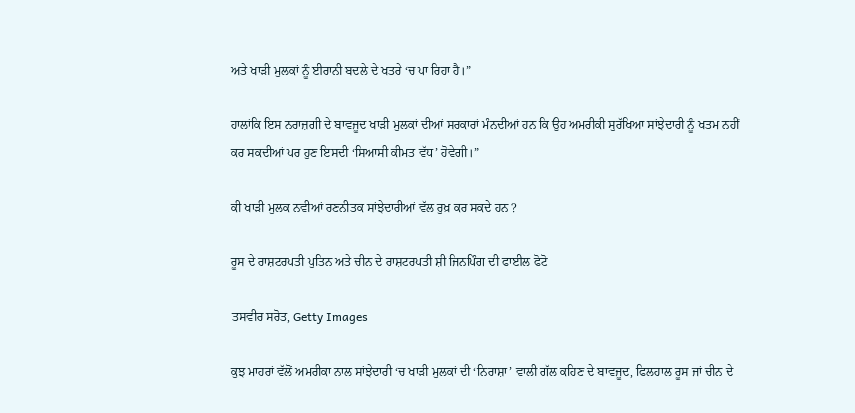ਅਤੇ ਖਾੜੀ ਮੁਲਕਾਂ ਨੂੰ ਈਰਾਨੀ ਬਦਲੇ ਦੇ ਖਤਰੇ ‘ਚ ਪਾ ਰਿਹਾ ਹੈ।”

ਹਾਲਾਂਕਿ ਇਸ ਨਰਾਜ਼ਗੀ ਦੇ ਬਾਵਜੂਦ ਖਾੜੀ ਮੁਲਕਾਂ ਦੀਆਂ ਸਰਕਾਰਾਂ ਮੰਨਦੀਆਂ ਹਨ ਕਿ ਉਹ ਅਮਰੀਕੀ ਸੁਰੱਖਿਆ ਸਾਂਝੇਦਾਰੀ ਨੂੰ ਖਤਮ ਨਹੀਂ ਕਰ ਸਕਦੀਆਂ ਪਰ ਹੁਣ ਇਸਦੀ ‘ਸਿਆਸੀ ਕੀਮਤ ਵੱਧ’ ਹੋਵੇਗੀ।”

ਕੀ ਖਾੜੀ ਮੁਲਕ ਨਵੀਆਂ ਰਣਨੀਤਕ ਸਾਂਝੇਦਾਰੀਆਂ ਵੱਲ ਰੁਖ਼ ਕਰ ਸਕਦੇ ਹਨ ?

ਰੂਸ ਦੇ ਰਾਸ਼ਟਰਪਤੀ ਪੁਤਿਨ ਅਤੇ ਚੀਨ ਦੇ ਰਾਸ਼ਟਰਪਤੀ ਸ਼ੀ ਜਿਨਪਿੰਗ ਦੀ ਫਾਈਲ ਫੋਟੋ

ਤਸਵੀਰ ਸਰੋਤ, Getty Images

ਕੁਝ ਮਾਹਰਾਂ ਵੱਲੋਂ ਅਮਰੀਕਾ ਨਾਲ ਸਾਂਝੇਦਾਰੀ ‘ਚ ਖਾੜੀ ਮੁਲਕਾਂ ਦੀ ‘ਨਿਰਾਸ਼ਾ’ ਵਾਲੀ ਗੱਲ ਕਹਿਣ ਦੇ ਬਾਵਜੂਦ, ਫਿਲਹਾਲ ਰੂਸ ਜਾਂ ਚੀਨ ਦੇ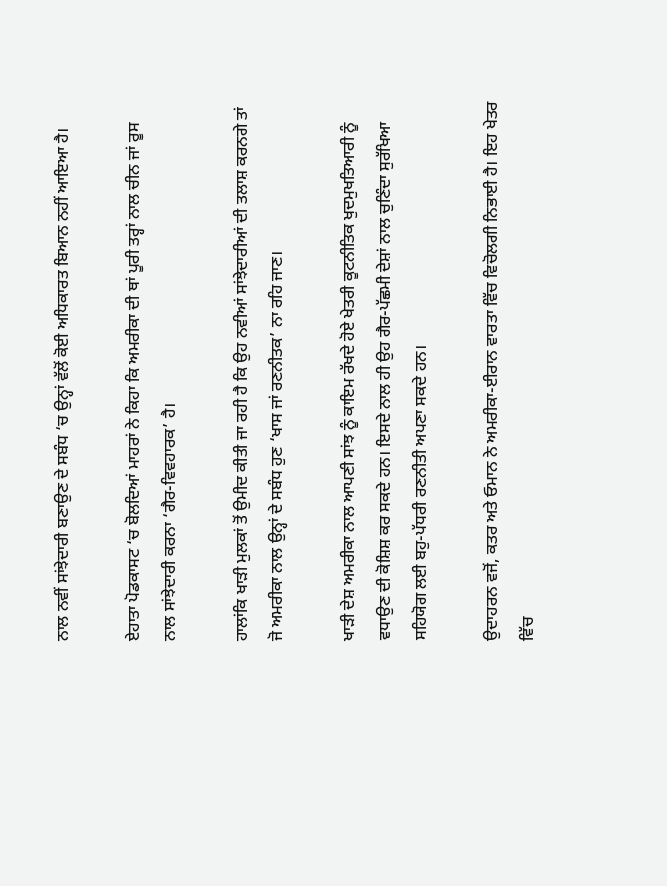ਨਾਲ ਨਵੀਂ ਸਾਂਝੇਦਾਰੀ ਬਣਾਉਣ ਦੇ ਸਬੰਧ ‘ਚ ਉਨ੍ਹਾਂ ਵੱਲੋਂ ਕੋਈ ਅਧਿਕਾਰਤ ਬਿਆਨ ਨਹੀਂ ਆਇਆ ਹੈ।

ਏਹਾਤਾ ਪੋਡਕਾਸਟ ‘ਚ ਬੋਲਦਿਆਂ ਮਾਹਰਾਂ ਨੇ ਕਿਹਾ ਕਿ ਅਮਰੀਕਾ ਦੀ ਥਾਂ ਪੂਰੀ ਤਰ੍ਹਾਂ ਨਾਲ ਚੀਨ ਜਾਂ ਰੂਸ ਨਾਲ ਸਾਂਝੇਦਾਰੀ ਕਰਨਾ ‘ਗੈਰ-ਵਿਵਹਾਰਕ’ ਹੈ।

ਹਾਲਾਂਕਿ ਖਾੜੀ ਮੁਲਕਾਂ ਤੋਂ ਉਮੀਦ ਕੀਤੀ ਜਾ ਰਹੀ ਹੈ ਕਿ ਉਹ ਨਵੀਆਂ ਸਾਂਝੇਦਾਰੀਆਂ ਦੀ ਤਲਾਸ਼ ਕਰਨਗੇ ਤਾਂ ਜੋ ਅਮਰੀਕਾ ਨਾਲ ਉਨ੍ਹਾਂ ਦੇ ਸਬੰਧ ਹੁਣ ‘ਖਾਸ ਜਾਂ ਰਣਨੀਤਕ’ ਨਾ ਰਹਿ ਜਾਣ।

ਖਾੜੀ ਦੇਸ਼ ਅਮਰੀਕਾ ਨਾਲ ਆਪਣੀ ਸਾਂਝ ਨੂੰ ਕਾਇਮ ਰੱਖਦੇ ਹੋਏ ਖੇਤਰੀ ਕੂਟਨੀਤਿਕ ਖੁਦਮੁਖਤਿਆਰੀ ਨੂੰ ਵਧਾਉਣ ਦੀ ਕੋਸ਼ਿਸ਼ ਕਰ ਸਕਦੇ ਹਨ। ਇਸਦੇ ਨਾਲ ਹੀ ਉਹ ਗੈਰ-ਪੱਛਮੀ ਦੇਸ਼ਾਂ ਨਾਲ ਚੁਣਿੰਦਾ ਸੁਰੱਖਿਆ ਸਹਿਯੋਗ ਲਈ ਬਹੁ-ਪੱਧਰੀ ਰਣਨੀਤੀ ਅਪਣਾ ਸਕਦੇ ਹਨ।

ਉਦਾਹਰਨ ਵਜੋਂ, ਕਤਰ ਅਤੇ ਓਮਾਨ ਨੇ ਅਮਰੀਕਾ-ਈਰਾਨ ਵਾਰਤਾ ਵਿੱਚ ਵਿਚੋਲਗੀ ਨਿਭਾਈ ਹੈ। ਇਹ ਖੇਤਰ ਵਿੱਚ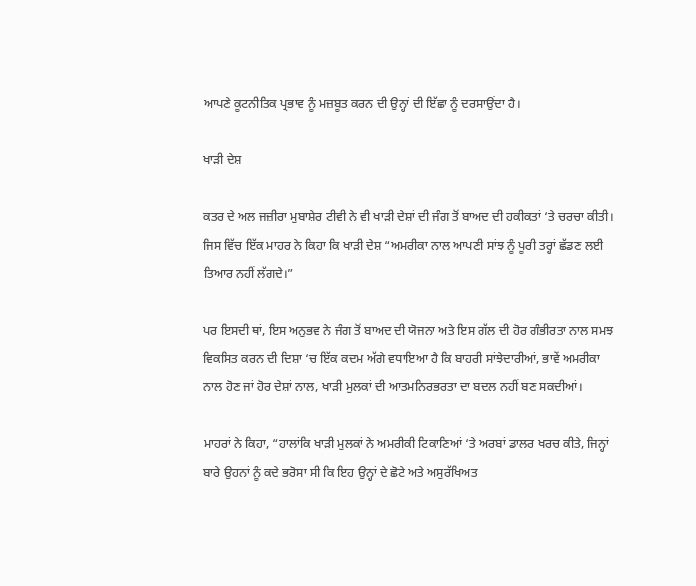ਆਪਣੇ ਕੂਟਨੀਤਿਕ ਪ੍ਰਭਾਵ ਨੂੰ ਮਜ਼ਬੂਤ ਕਰਨ ਦੀ ਉਨ੍ਹਾਂ ਦੀ ਇੱਛਾ ਨੂੰ ਦਰਸਾਉਂਦਾ ਹੈ।

ਖਾੜੀ ਦੇਸ਼

ਕਤਰ ਦੇ ਅਲ ਜਜ਼ੀਰਾ ਮੁਬਾਸ਼ੇਰ ਟੀਵੀ ਨੇ ਵੀ ਖਾੜੀ ਦੇਸ਼ਾਂ ਦੀ ਜੰਗ ਤੋਂ ਬਾਅਦ ਦੀ ਹਕੀਕਤਾਂ ‘ਤੇ ਚਰਚਾ ਕੀਤੀ। ਜਿਸ ਵਿੱਚ ਇੱਕ ਮਾਹਰ ਨੇ ਕਿਹਾ ਕਿ ਖਾੜੀ ਦੇਸ਼ “ਅਮਰੀਕਾ ਨਾਲ ਆਪਣੀ ਸਾਂਝ ਨੂੰ ਪੂਰੀ ਤਰ੍ਹਾਂ ਛੱਡਣ ਲਈ ਤਿਆਰ ਨਹੀਂ ਲੱਗਦੇ।”

ਪਰ ਇਸਦੀ ਥਾਂ, ਇਸ ਅਨੁਭਵ ਨੇ ਜੰਗ ਤੋਂ ਬਾਅਦ ਦੀ ਯੋਜਨਾ ਅਤੇ ਇਸ ਗੱਲ ਦੀ ਹੋਰ ਗੰਭੀਰਤਾ ਨਾਲ ਸਮਝ ਵਿਕਸਿਤ ਕਰਨ ਦੀ ਦਿਸ਼ਾ ‘ਚ ਇੱਕ ਕਦਮ ਅੱਗੇ ਵਧਾਇਆ ਹੈ ਕਿ ਬਾਹਰੀ ਸਾਂਝੇਦਾਰੀਆਂ, ਭਾਵੇਂ ਅਮਰੀਕਾ ਨਾਲ ਹੋਣ ਜਾਂ ਹੋਰ ਦੇਸ਼ਾਂ ਨਾਲ, ਖਾੜੀ ਮੁਲਕਾਂ ਦੀ ਆਤਮਨਿਰਭਰਤਾ ਦਾ ਬਦਲ ਨਹੀਂ ਬਣ ਸਕਦੀਆਂ।

ਮਾਹਰਾਂ ਨੇ ਕਿਹਾ, “ਹਾਲਾਂਕਿ ਖਾੜੀ ਮੁਲਕਾਂ ਨੇ ਅਮਰੀਕੀ ਟਿਕਾਣਿਆਂ ‘ਤੇ ਅਰਬਾਂ ਡਾਲਰ ਖਰਚ ਕੀਤੇ, ਜਿਨ੍ਹਾਂ ਬਾਰੇ ਉਹਨਾਂ ਨੂੰ ਕਦੇ ਭਰੋਸਾ ਸੀ ਕਿ ਇਹ ਉਨ੍ਹਾਂ ਦੇ ਛੋਟੇ ਅਤੇ ਅਸੁਰੱਖਿਅਤ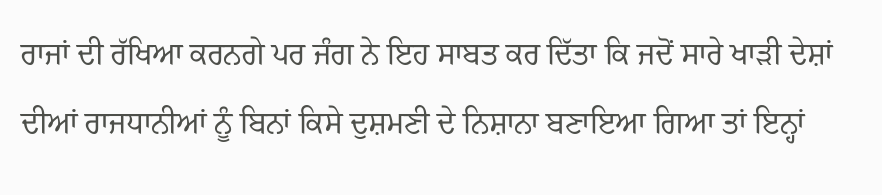ਰਾਜਾਂ ਦੀ ਰੱਖਿਆ ਕਰਨਗੇ ਪਰ ਜੰਗ ਨੇ ਇਹ ਸਾਬਤ ਕਰ ਦਿੱਤਾ ਕਿ ਜਦੋਂ ਸਾਰੇ ਖਾੜੀ ਦੇਸ਼ਾਂ ਦੀਆਂ ਰਾਜਧਾਨੀਆਂ ਨੂੰ ਬਿਨਾਂ ਕਿਸੇ ਦੁਸ਼ਮਣੀ ਦੇ ਨਿਸ਼ਾਨਾ ਬਣਾਇਆ ਗਿਆ ਤਾਂ ਇਨ੍ਹਾਂ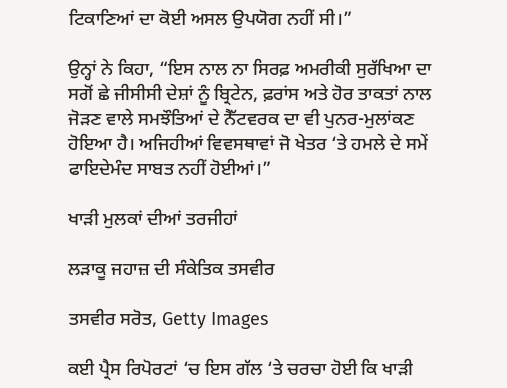ਟਿਕਾਣਿਆਂ ਦਾ ਕੋਈ ਅਸਲ ਉਪਯੋਗ ਨਹੀਂ ਸੀ।”

ਉਨ੍ਹਾਂ ਨੇ ਕਿਹਾ, “ਇਸ ਨਾਲ ਨਾ ਸਿਰਫ਼ ਅਮਰੀਕੀ ਸੁਰੱਖਿਆ ਦਾ ਸਗੋਂ ਛੇ ਜੀਸੀਸੀ ਦੇਸ਼ਾਂ ਨੂੰ ਬ੍ਰਿਟੇਨ, ਫ਼ਰਾਂਸ ਅਤੇ ਹੋਰ ਤਾਕਤਾਂ ਨਾਲ ਜੋੜਣ ਵਾਲੇ ਸਮਝੌਤਿਆਂ ਦੇ ਨੈੱਟਵਰਕ ਦਾ ਵੀ ਪੁਨਰ-ਮੁਲਾਂਕਣ ਹੋਇਆ ਹੈ। ਅਜਿਹੀਆਂ ਵਿਵਸਥਾਵਾਂ ਜੋ ਖੇਤਰ ‘ਤੇ ਹਮਲੇ ਦੇ ਸਮੇਂ ਫਾਇਦੇਮੰਦ ਸਾਬਤ ਨਹੀਂ ਹੋਈਆਂ।”

ਖਾੜੀ ਮੁਲਕਾਂ ਦੀਆਂ ਤਰਜੀਹਾਂ

ਲੜਾਕੂ ਜਹਾਜ਼ ਦੀ ਸੰਕੇਤਿਕ ਤਸਵੀਰ

ਤਸਵੀਰ ਸਰੋਤ, Getty Images

ਕਈ ਪ੍ਰੈਸ ਰਿਪੋਰਟਾਂ ‘ਚ ਇਸ ਗੱਲ ‘ਤੇ ਚਰਚਾ ਹੋਈ ਕਿ ਖਾੜੀ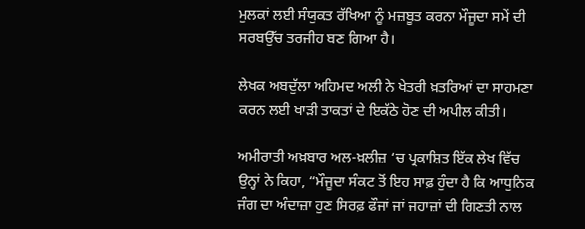ਮੁਲਕਾਂ ਲਈ ਸੰਯੁਕਤ ਰੱਖਿਆ ਨੂੰ ਮਜ਼ਬੂਤ ਕਰਨਾ ਮੌਜੂਦਾ ਸਮੇਂ ਦੀ ਸਰਬਉੱਚ ਤਰਜੀਹ ਬਣ ਗਿਆ ਹੈ।

ਲੇਖਕ ਅਬਦੁੱਲਾ ਅਹਿਮਦ ਅਲੀ ਨੇ ਖੇਤਰੀ ਖ਼ਤਰਿਆਂ ਦਾ ਸਾਹਮਣਾ ਕਰਨ ਲਈ ਖਾੜੀ ਤਾਕਤਾਂ ਦੇ ਇਕੱਠੇ ਹੋਣ ਦੀ ਅਪੀਲ ਕੀਤੀ।

ਅਮੀਰਾਤੀ ਅਖ਼ਬਾਰ ਅਲ-ਖ਼ਲੀਜ਼ ‘ਚ ਪ੍ਰਕਾਸ਼ਿਤ ਇੱਕ ਲੇਖ ਵਿੱਚ ਉਨ੍ਹਾਂ ਨੇ ਕਿਹਾ, “ਮੌਜੂਦਾ ਸੰਕਟ ਤੋਂ ਇਹ ਸਾਫ਼ ਹੁੰਦਾ ਹੈ ਕਿ ਆਧੁਨਿਕ ਜੰਗ ਦਾ ਅੰਦਾਜ਼ਾ ਹੁਣ ਸਿਰਫ਼ ਫੌਜਾਂ ਜਾਂ ਜਹਾਜ਼ਾਂ ਦੀ ਗਿਣਤੀ ਨਾਲ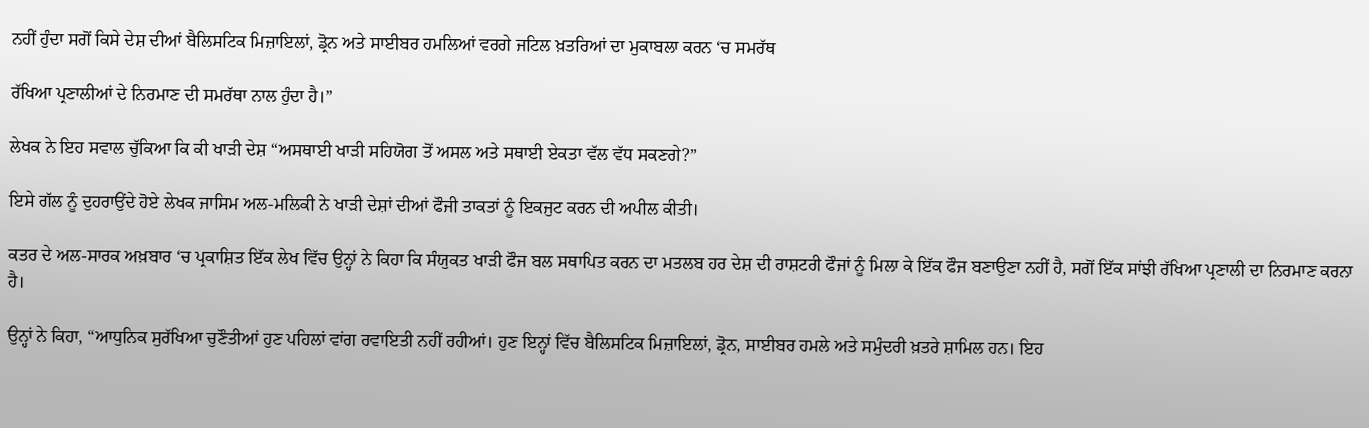ਨਹੀਂ ਹੁੰਦਾ ਸਗੋਂ ਕਿਸੇ ਦੇਸ਼ ਦੀਆਂ ਬੈਲਿਸਟਿਕ ਮਿਜ਼ਾਇਲਾਂ, ਡ੍ਰੋਨ ਅਤੇ ਸਾਈਬਰ ਹਮਲਿਆਂ ਵਰਗੇ ਜਟਿਲ ਖ਼ਤਰਿਆਂ ਦਾ ਮੁਕਾਬਲਾ ਕਰਨ ‘ਚ ਸਮਰੱਥ

ਰੱਖਿਆ ਪ੍ਰਣਾਲੀਆਂ ਦੇ ਨਿਰਮਾਣ ਦੀ ਸਮਰੱਥਾ ਨਾਲ ਹੁੰਦਾ ਹੈ।”

ਲੇਖਕ ਨੇ ਇਹ ਸਵਾਲ ਚੁੱਕਿਆ ਕਿ ਕੀ ਖਾੜੀ ਦੇਸ਼ “ਅਸਥਾਈ ਖਾੜੀ ਸਹਿਯੋਗ ਤੋਂ ਅਸਲ ਅਤੇ ਸਥਾਈ ਏਕਤਾ ਵੱਲ ਵੱਧ ਸਕਣਗੇ?”

ਇਸੇ ਗੱਲ ਨੂੰ ਦੁਹਰਾਉਂਦੇ ਹੋਏ ਲੇਖਕ ਜਾਸਿਮ ਅਲ-ਮਲਿਕੀ ਨੇ ਖਾੜੀ ਦੇਸ਼ਾਂ ਦੀਆਂ ਫੌਜੀ ਤਾਕਤਾਂ ਨੂੰ ਇਕਜੁਟ ਕਰਨ ਦੀ ਅਪੀਲ ਕੀਤੀ।

ਕਤਰ ਦੇ ਅਲ-ਸਾਰਕ ਅਖ਼ਬਾਰ ‘ਚ ਪ੍ਰਕਾਸ਼ਿਤ ਇੱਕ ਲੇਖ ਵਿੱਚ ਉਨ੍ਹਾਂ ਨੇ ਕਿਹਾ ਕਿ ਸੰਯੁਕਤ ਖਾੜੀ ਫੌਜ ਬਲ ਸਥਾਪਿਤ ਕਰਨ ਦਾ ਮਤਲਬ ਹਰ ਦੇਸ਼ ਦੀ ਰਾਸ਼ਟਰੀ ਫੌਜਾਂ ਨੂੰ ਮਿਲਾ ਕੇ ਇੱਕ ਫੌਜ ਬਣਾਉਣਾ ਨਹੀਂ ਹੈ, ਸਗੋਂ ਇੱਕ ਸਾਂਝੀ ਰੱਖਿਆ ਪ੍ਰਣਾਲੀ ਦਾ ਨਿਰਮਾਣ ਕਰਨਾ ਹੈ।

ਉਨ੍ਹਾਂ ਨੇ ਕਿਹਾ, “ਆਧੁਨਿਕ ਸੁਰੱਖਿਆ ਚੁਣੌਤੀਆਂ ਹੁਣ ਪਹਿਲਾਂ ਵਾਂਗ ਰਵਾਇਤੀ ਨਹੀਂ ਰਹੀਆਂ। ਹੁਣ ਇਨ੍ਹਾਂ ਵਿੱਚ ਬੈਲਿਸਟਿਕ ਮਿਜ਼ਾਇਲਾਂ, ਡ੍ਰੋਨ, ਸਾਈਬਰ ਹਮਲੇ ਅਤੇ ਸਮੁੰਦਰੀ ਖ਼ਤਰੇ ਸ਼ਾਮਿਲ ਹਨ। ਇਹ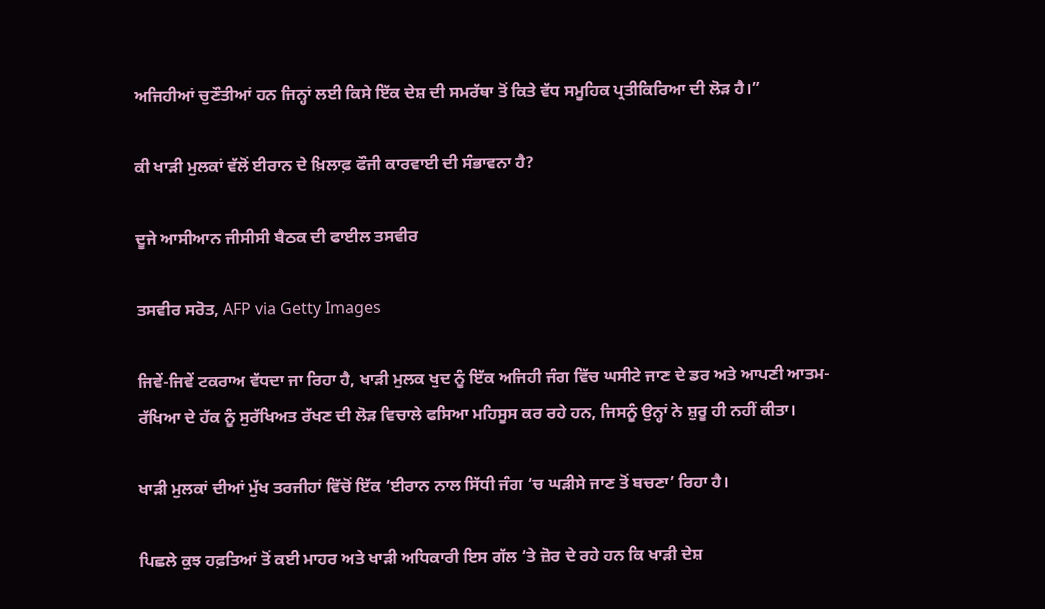ਅਜਿਹੀਆਂ ਚੁਣੌਤੀਆਂ ਹਨ ਜਿਨ੍ਹਾਂ ਲਈ ਕਿਸੇ ਇੱਕ ਦੇਸ਼ ਦੀ ਸਮਰੱਥਾ ਤੋਂ ਕਿਤੇ ਵੱਧ ਸਮੂਹਿਕ ਪ੍ਰਤੀਕਿਰਿਆ ਦੀ ਲੋੜ ਹੈ।”

ਕੀ ਖਾੜੀ ਮੁਲਕਾਂ ਵੱਲੋਂ ਈਰਾਨ ਦੇ ਖ਼ਿਲਾਫ਼ ਫੌਜੀ ਕਾਰਵਾਈ ਦੀ ਸੰਭਾਵਨਾ ਹੈ?

ਦੂਜੇ ਆਸੀਆਨ ਜੀਸੀਸੀ ਬੈਠਕ ਦੀ ਫਾਈਲ ਤਸਵੀਰ

ਤਸਵੀਰ ਸਰੋਤ, AFP via Getty Images

ਜਿਵੇਂ-ਜਿਵੇਂ ਟਕਰਾਅ ਵੱਧਦਾ ਜਾ ਰਿਹਾ ਹੈ, ਖਾੜੀ ਮੁਲਕ ਖੁਦ ਨੂੰ ਇੱਕ ਅਜਿਹੀ ਜੰਗ ਵਿੱਚ ਘਸੀਟੇ ਜਾਣ ਦੇ ਡਰ ਅਤੇ ਆਪਣੀ ਆਤਮ-ਰੱਖਿਆ ਦੇ ਹੱਕ ਨੂੰ ਸੁਰੱਖਿਅਤ ਰੱਖਣ ਦੀ ਲੋੜ ਵਿਚਾਲੇ ਫਸਿਆ ਮਹਿਸੂਸ ਕਰ ਰਹੇ ਹਨ, ਜਿਸਨੂੰ ਉਨ੍ਹਾਂ ਨੇ ਸ਼ੁਰੂ ਹੀ ਨਹੀਂ ਕੀਤਾ।

ਖਾੜੀ ਮੁਲਕਾਂ ਦੀਆਂ ਮੁੱਖ ਤਰਜੀਹਾਂ ਵਿੱਚੋਂ ਇੱਕ ‘ਈਰਾਨ ਨਾਲ ਸਿੱਧੀ ਜੰਗ ‘ਚ ਘੜੀਸੇ ਜਾਣ ਤੋਂ ਬਚਣਾ’ ਰਿਹਾ ਹੈ।

ਪਿਛਲੇ ਕੁਝ ਹਫ਼ਤਿਆਂ ਤੋਂ ਕਈ ਮਾਹਰ ਅਤੇ ਖਾੜੀ ਅਧਿਕਾਰੀ ਇਸ ਗੱਲ ‘ਤੇ ਜ਼ੋਰ ਦੇ ਰਹੇ ਹਨ ਕਿ ਖਾੜੀ ਦੇਸ਼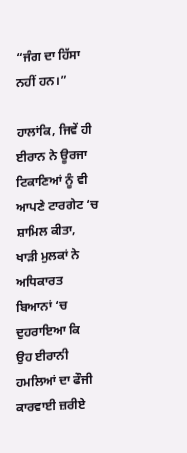“ਜੰਗ ਦਾ ਹਿੱਸਾ ਨਹੀਂ ਹਨ।”

ਹਾਲਾਂਕਿ, ਜਿਵੇਂ ਹੀ ਈਰਾਨ ਨੇ ਊਰਜਾ ਟਿਕਾਣਿਆਂ ਨੂੰ ਵੀ ਆਪਣੇ ਟਾਰਗੇਟ ‘ਚ ਸ਼ਾਮਿਲ ਕੀਤਾ, ਖਾੜੀ ਮੁਲਕਾਂ ਨੇ ਅਧਿਕਾਰਤ ਬਿਆਨਾਂ ‘ਚ ਦੁਹਰਾਇਆ ਕਿ ਉਹ ਈਰਾਨੀ ਹਮਲਿਆਂ ਦਾ ਫੌਜੀ ਕਾਰਵਾਈ ਜ਼ਰੀਏ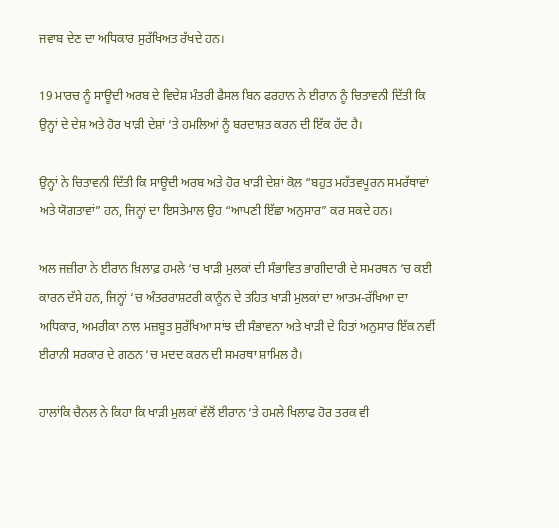ਜਵਾਬ ਦੇਣ ਦਾ ਅਧਿਕਾਰ ਸੁਰੱਖਿਅਤ ਰੱਖਦੇ ਹਨ।

19 ਮਾਰਚ ਨੂੰ ਸਾਊਦੀ ਅਰਬ ਦੇ ਵਿਦੇਸ਼ ਮੰਤਰੀ ਫੈਸਲ ਬਿਨ ਫਰਹਾਨ ਨੇ ਈਰਾਨ ਨੂੰ ਚਿਤਾਵਨੀ ਦਿੱਤੀ ਕਿ ਉਨ੍ਹਾਂ ਦੇ ਦੇਸ਼ ਅਤੇ ਹੋਰ ਖਾੜੀ ਦੇਸ਼ਾਂ ‘ਤੇ ਹਮਲਿਆਂ ਨੂੰ ਬਰਦਾਸ਼ਤ ਕਰਨ ਦੀ ਇੱਕ ਹੱਦ ਹੈ।

ਉਨ੍ਹਾਂ ਨੇ ਚਿਤਾਵਨੀ ਦਿੱਤੀ ਕਿ ਸਾਊਦੀ ਅਰਬ ਅਤੇ ਹੋਰ ਖਾੜੀ ਦੇਸ਼ਾਂ ਕੋਲ “ਬਹੁਤ ਮਹੱਤਵਪੂਰਨ ਸਮਰੱਥਾਵਾਂ ਅਤੇ ਯੋਗਤਾਵਾਂ” ਹਨ, ਜਿਨ੍ਹਾਂ ਦਾ ਇਸਤੇਮਾਲ ਉਹ “ਆਪਣੀ ਇੱਛਾ ਅਨੁਸਾਰ” ਕਰ ਸਕਦੇ ਹਨ।

ਅਲ ਜਜ਼ੀਰਾ ਨੇ ਈਰਾਨ ਖ਼ਿਲਾਫ਼ ਹਮਲੇ ‘ਚ ਖਾੜੀ ਮੁਲਕਾਂ ਦੀ ਸੰਭਾਵਿਤ ਭਾਗੀਦਾਰੀ ਦੇ ਸਮਰਥਨ ‘ਚ ਕਈ ਕਾਰਨ ਦੱਸੇ ਹਨ, ਜਿਨ੍ਹਾਂ ‘ਚ ਅੰਤਰਰਾਸ਼ਟਰੀ ਕਾਨੂੰਨ ਦੇ ਤਹਿਤ ਖਾੜੀ ਮੁਲਕਾਂ ਦਾ ਆਤਮ-ਰੱਖਿਆ ਦਾ ਅਧਿਕਾਰ, ਅਮਰੀਕਾ ਨਾਲ ਮਜ਼ਬੂਤ ਸੁਰੱਖਿਆ ਸਾਂਝ ਦੀ ਸੰਭਾਵਨਾ ਅਤੇ ਖਾੜੀ ਦੇ ਹਿਤਾਂ ਅਨੁਸਾਰ ਇੱਕ ਨਵੀਂ ਈਰਾਨੀ ਸਰਕਾਰ ਦੇ ਗਠਨ ‘ਚ ਮਦਦ ਕਰਨ ਦੀ ਸਮਰਥਾ ਸ਼ਾਮਿਲ ਹੈ।

ਹਾਲਾਂਕਿ ਚੈਨਲ ਨੇ ਕਿਹਾ ਕਿ ਖਾੜੀ ਮੁਲਕਾਂ ਵੱਲੋਂ ਈਰਾਨ ‘ਤੇ ਹਮਲੇ ਖਿਲਾਫ ਹੋਰ ਤਰਕ ਵੀ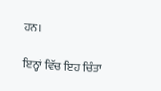ਹਨ।

ਇਨ੍ਹਾਂ ਵਿੱਚ ਇਹ ਚਿੰਤਾ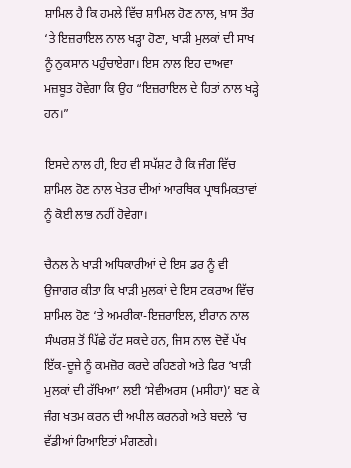ਸ਼ਾਮਿਲ ਹੈ ਕਿ ਹਮਲੇ ਵਿੱਚ ਸ਼ਾਮਿਲ ਹੋਣ ਨਾਲ, ਖ਼ਾਸ ਤੌਰ ‘ਤੇ ਇਜ਼ਰਾਇਲ ਨਾਲ ਖੜ੍ਹਾ ਹੋਣਾ, ਖਾੜੀ ਮੁਲਕਾਂ ਦੀ ਸਾਖ ਨੂੰ ਨੁਕਸਾਨ ਪਹੁੰਚਾਏਗਾ। ਇਸ ਨਾਲ ਇਹ ਦਾਅਵਾ ਮਜ਼ਬੂਤ ਹੋਵੇਗਾ ਕਿ ਉਹ “ਇਜ਼ਰਾਇਲ ਦੇ ਹਿਤਾਂ ਨਾਲ ਖੜ੍ਹੇ ਹਨ।”

ਇਸਦੇ ਨਾਲ ਹੀ, ਇਹ ਵੀ ਸਪੱਸ਼ਟ ਹੈ ਕਿ ਜੰਗ ਵਿੱਚ ਸ਼ਾਮਿਲ ਹੋਣ ਨਾਲ ਖੇਤਰ ਦੀਆਂ ਆਰਥਿਕ ਪ੍ਰਾਥਮਿਕਤਾਵਾਂ ਨੂੰ ਕੋਈ ਲਾਭ ਨਹੀਂ ਹੋਵੇਗਾ।

ਚੈਨਲ ਨੇ ਖਾੜੀ ਅਧਿਕਾਰੀਆਂ ਦੇ ਇਸ ਡਰ ਨੂੰ ਵੀ ਉਜਾਗਰ ਕੀਤਾ ਕਿ ਖਾੜੀ ਮੁਲਕਾਂ ਦੇ ਇਸ ਟਕਰਾਅ ਵਿੱਚ ਸ਼ਾਮਿਲ ਹੋਣ ‘ਤੇ ਅਮਰੀਕਾ-ਇਜ਼ਰਾਇਲ, ਈਰਾਨ ਨਾਲ ਸੰਘਰਸ਼ ਤੋਂ ਪਿੱਛੇ ਹੱਟ ਸਕਦੇ ਹਨ, ਜਿਸ ਨਾਲ ਦੋਵੇਂ ਪੱਖ ਇੱਕ-ਦੂਜੇ ਨੂੰ ਕਮਜ਼ੋਰ ਕਰਦੇ ਰਹਿਣਗੇ ਅਤੇ ਫਿਰ ‘ਖਾੜੀ ਮੁਲਕਾਂ ਦੀ ਰੱਖਿਆ’ ਲਈ ‘ਸੇਵੀਅਰਸ (ਮਸੀਹਾ)’ ਬਣ ਕੇ ਜੰਗ ਖਤਮ ਕਰਨ ਦੀ ਅਪੀਲ ਕਰਨਗੇ ਅਤੇ ਬਦਲੇ ‘ਚ ਵੱਡੀਆਂ ਰਿਆਇਤਾਂ ਮੰਗਣਗੇ।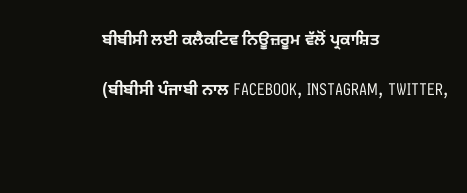ਬੀਬੀਸੀ ਲਈ ਕਲੈਕਟਿਵ ਨਿਊਜ਼ਰੂਮ ਵੱਲੋਂ ਪ੍ਰਕਾਸ਼ਿਤ

(ਬੀਬੀਸੀ ਪੰਜਾਬੀ ਨਾਲ FACEBOOK, INSTAGRAM, TWITTER,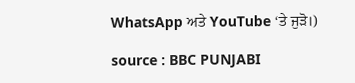WhatsApp ਅਤੇ YouTube ‘ਤੇ ਜੁੜੋ।)

source : BBC PUNJABI